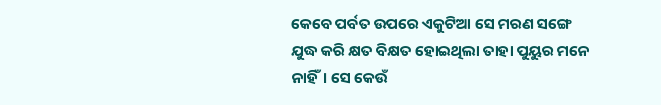କେବେ ପର୍ବତ ଉପରେ ଏକୁଟିଆ ସେ ମରଣ ସଙ୍ଗେ ଯୁଦ୍ଧ କରି କ୍ଷତ ବିକ୍ଷତ ହୋଇଥିଲା ତାହା ପୁୟୁର ମନେ ନାହିଁ। ସେ କେଉଁ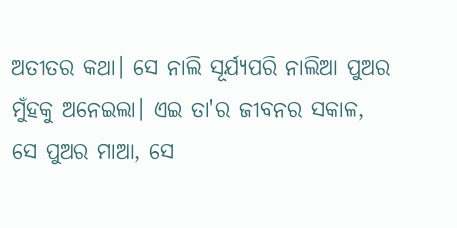ଅତୀତର କଥା। ସେ ନାଲି ସୂର୍ଯ୍ୟପରି ନାଲିଆ ପୁଅର ମୁଁହକୁ ଅନେଇଲା। ଏଇ ତା'ର ଜୀବନର ସକାଳ, ସେ ପୁଅର ମାଆ, ସେ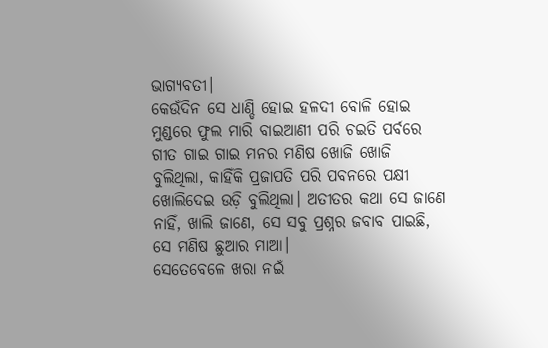ଭାଗ୍ୟବତୀ।
କେଉଁଦିନ ସେ ଧାଣ୍ଡି ହୋଇ ହଳଦୀ ବୋଳି ହୋଇ ମୁଣ୍ଡରେ ଫୁଲ ମାରି ବାଇଆଣୀ ପରି ଚଇତି ପର୍ବରେ ଗୀତ ଗାଇ ଗାଇ ମନର ମଣିଷ ଖୋଜି ଖୋଜି ବୁଲିଥିଲା, କାହିଁକି ପ୍ରଜାପତି ପରି ପବନରେ ପକ୍ଷୀ ଖୋଲିଦେଇ ଉଡ଼ି ବୁଲିଥିଲା। ଅତୀତର କଥା ସେ ଜାଣେ ନାହିଁ, ଖାଲି ଜାଣେ, ସେ ସବୁ ପ୍ରଶ୍ନର ଜବାବ ପାଇଛି, ସେ ମଣିଷ ଛୁଆର ମାଆ।
ସେତେବେଳେ ଖରା ନଇଁ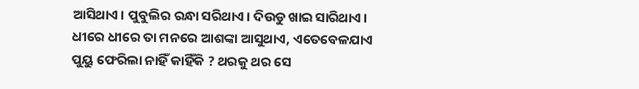ଆସିଥାଏ। ପୁବୁଲିର ରନ୍ଧା ସରିଥାଏ। ଦିଉଡୁ ଖାଇ ସାରିଥାଏ। ଧୀରେ ଧୀରେ ତା ମନରେ ଆଶଙ୍କା ଆସୁଥାଏ, ଏତେବେଳଯାଏ ପୁୟୁ ଫେରିଲା ନାହିଁ କାହିଁକି ? ଥରକୁ ଥର ସେ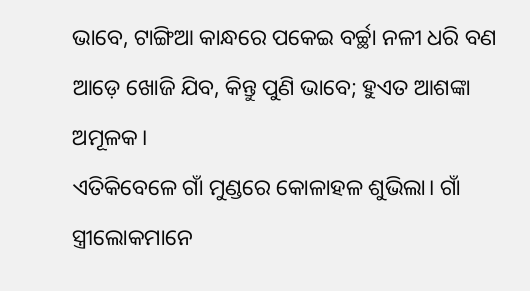ଭାବେ, ଟାଙ୍ଗିଆ କାନ୍ଧରେ ପକେଇ ବର୍ଚ୍ଛା ନଳୀ ଧରି ବଣ ଆଡ଼େ ଖୋଜି ଯିବ, କିନ୍ତୁ ପୁଣି ଭାବେ; ହୁଏତ ଆଶଙ୍କା ଅମୂଳକ।
ଏତିକିବେଳେ ଗାଁ ମୁଣ୍ଡରେ କୋଳାହଳ ଶୁଭିଲା। ଗାଁ ସ୍ତ୍ରୀଲୋକମାନେ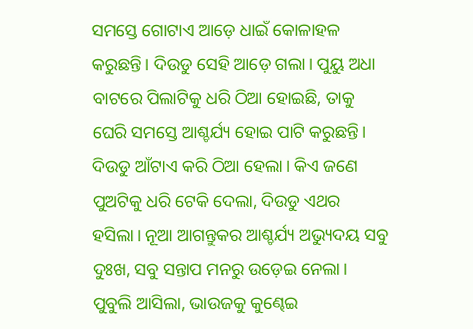ସମସ୍ତେ ଗୋଟାଏ ଆଡ଼େ ଧାଇଁ କୋଳାହଳ କରୁଛନ୍ତି। ଦିଉଡୁ ସେହି ଆଡ଼େ ଗଲା। ପୁୟୁ ଅଧା ବାଟରେ ପିଲାଟିକୁ ଧରି ଠିଆ ହୋଇଛି, ତାକୁ ଘେରି ସମସ୍ତେ ଆଶ୍ଚର୍ଯ୍ୟ ହୋଇ ପାଟି କରୁଛନ୍ତି। ଦିଉଡୁ ଆଁଟାଏ କରି ଠିଆ ହେଲା। କିଏ ଜଣେ ପୁଅଟିକୁ ଧରି ଟେକି ଦେଲା, ଦିଉଡୁ ଏଥର ହସିଲା। ନୂଆ ଆଗନ୍ତୁକର ଆଶ୍ଚର୍ଯ୍ୟ ଅଭ୍ୟୁଦୟ ସବୁ ଦୁଃଖ, ସବୁ ସନ୍ତାପ ମନରୁ ଉଡ଼େଇ ନେଲା।
ପୁବୁଲି ଆସିଲା, ଭାଉଜକୁ କୁଣ୍ଢେଇ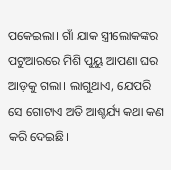ପକେଇଲା। ଗାଁ ଯାକ ସ୍ତ୍ରୀଲୋକଙ୍କର ପଟୁଆରରେ ମିଶି ପୁୟୁ ଆପଣା ଘର ଆଡ଼କୁ ଗଲା। ଲାଗୁଥାଏ, ଯେପରି ସେ ଗୋଟାଏ ଅତି ଆଶ୍ଚର୍ଯ୍ୟ କଥା କଣ କରି ଦେଇଛି।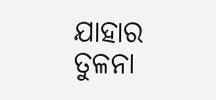ଯାହାର ତୁଳନା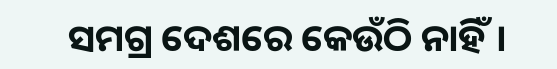ସମଗ୍ର ଦେଶରେ କେଉଁଠି ନାହିଁ।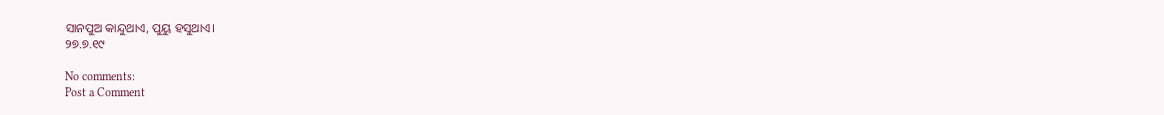ସାନପୁଅ କାନ୍ଦୁଥାଏ, ପୁୟୁ ହସୁଥାଏ।
୨୭.୭.୧୯

No comments:
Post a Comment